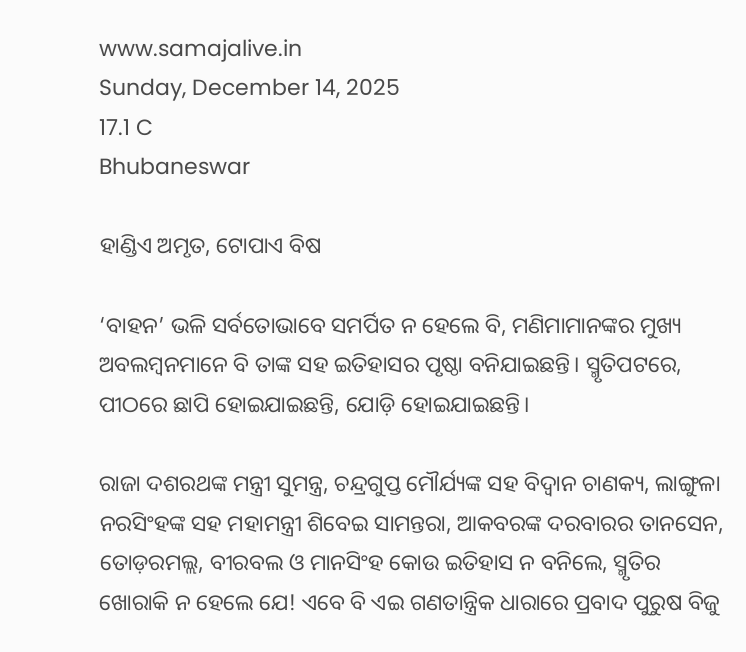www.samajalive.in
Sunday, December 14, 2025
17.1 C
Bhubaneswar

ହାଣ୍ଡିଏ ଅମୃତ, ଟୋପାଏ ବିଷ

‘ବାହନ’ ଭଳି ସର୍ବତୋଭାବେ ସମର୍ପିତ ନ ହେଲେ ବି, ମଣିମାମାନଙ୍କର ମୁଖ୍ୟ ଅବଲମ୍ବନମାନେ ବି ତାଙ୍କ ସହ ଇତିହାସର ପୃଷ୍ଠା ବନିଯାଇଛନ୍ତି। ସ୍ମୃତିପଟରେ, ପୀଠରେ ଛାପି ହୋଇଯାଇଛନ୍ତି, ଯୋଡ଼ି ହୋଇଯାଇଛନ୍ତି।

ରାଜା ଦଶରଥଙ୍କ ମନ୍ତ୍ରୀ ସୁମନ୍ତ୍ର, ଚନ୍ଦ୍ରଗୁପ୍ତ ମୌର୍ଯ୍ୟଙ୍କ ସହ ବିଦ୍ବାନ ଚାଣକ୍ୟ, ଲାଙ୍ଗୁଳା ନରସିଂହଙ୍କ ସହ ମହାମନ୍ତ୍ରୀ ଶିବେଇ ସାମନ୍ତରା, ଆକବରଙ୍କ ଦରବାରର ତାନସେନ, ତୋଡ଼ରମଲ୍ଲ, ବୀରବଲ ଓ ମାନସିଂହ କୋଉ ଇତିହାସ ନ ବନିଲେ, ସ୍ମୃତିର ଖୋରାକି ନ ହେଲେ ଯେ! ଏବେ ବି ଏଇ ଗଣତାନ୍ତ୍ରିକ ଧାରାରେ ପ୍ରବାଦ ପୁରୁଷ ବିଜୁ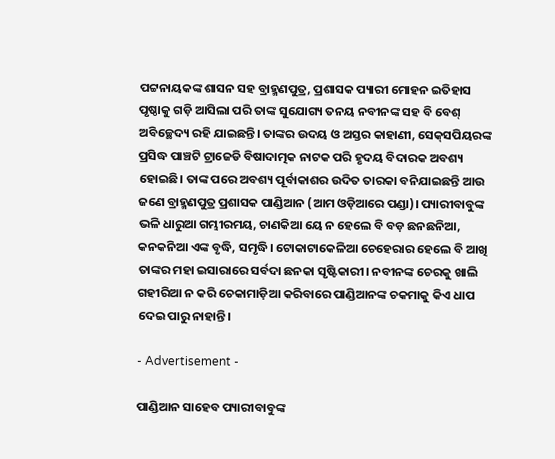ପଟ୍ଟନାୟକଙ୍କ ଶାସନ ସହ ବ୍ରାହ୍ମଣପୁତ୍ର, ପ୍ରଶାସକ ପ୍ୟାରୀ ମୋହନ ଇତିହାସ ପୃଷ୍ଠାକୁ ଗଡ଼ି ଆସିଲା ପରି ତାଙ୍କ ସୁଯୋଗ୍ୟ ତନୟ ନବୀନଙ୍କ ସହ ବି ବେଶ୍‌ ଅବିଚ୍ଛେଦ୍ୟ ରହି ଯାଇଛନ୍ତି। ତାଙ୍କର ଉଦୟ ଓ ଅସ୍ତର କାହାଣୀ, ସେକ୍‌ସପିୟରଙ୍କ ପ୍ରସିଦ୍ଧ ପାଞ୍ଚଟି ଟ୍ରାଜେଡି ବିଷାଦାତ୍ମକ ନାଟକ ପରି ହୃଦୟ ବିଦାରକ ଅବଶ୍ୟ ହୋଇଛି। ତାଙ୍କ ପରେ ଅବଶ୍ୟ ପୂର୍ବାକାଶର ଉଦିତ ତାରକା ବନିଯାଇଛନ୍ତି ଆଉ ଜଣେ ବ୍ରାହ୍ମଣପୁତ୍ର ପ୍ରଶାସକ ପାଣ୍ଡିଆନ (ଆମ ଓଡ଼ିଆରେ ପଣ୍ଡା)। ପ୍ୟାରୀବାବୁଙ୍କ ଭଳି ଧାରୁଆ ଗମ୍ଭୀରମୟ, ଚାଣକିଆ ୟେ ନ ହେଲେ ବି ବଡ଼ ଛନଛନିଆ, କନକନିଆ ଏଙ୍କ ବୃଦ୍ଧି, ସମୃଦ୍ଧି। ଟୋକାଟାକେଳିଆ ଚେହେରାର ହେଲେ ବି ଆଖି ତାଙ୍କର ମହା ଇସାରାରେ ସର୍ବଦା ଛନକା ସୃଷ୍ଟିକାରୀ। ନବୀନଙ୍କ ଚେରକୁ ଖାଲି ଗହୀରିଆ ନ କରି ଚେକାମାଡ଼ିଆ କରିବାରେ ପାଣ୍ଡିଆନଙ୍କ ଚକମାକୁ କିଏ ଧାପ ଦେଇ ପାରୁ ନାହାନ୍ତି।

- Advertisement -

ପାଣ୍ଡିଆନ ସାହେବ ପ୍ୟାରୀବାବୁଙ୍କ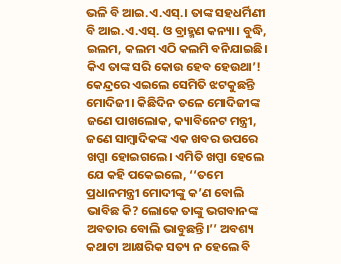ଭଳି ବି ଆଇ.ଏ.ଏସ୍‌.। ତାଙ୍କ ସହଧର୍ମିଣୀ ବି ଆଇ.ଏ.ଏସ୍‌. ଓ ବ୍ରାହ୍ମଣ କନ୍ୟା। ବୁଦ୍ଧି, ଇଲମ, କଲମ ଏଠି କଲମି ବନିଯାଇଛି। କିଏ ତାଙ୍କ ସରି କୋଉ ହେବ ହେଉଥା’! କେନ୍ଦ୍ରରେ ଏଇଲେ ସେମିତି ଝଟକୁଛନ୍ତି ମୋଦିଜୀ। କିଛିଦିନ ତଳେ ମୋଦିଜୀଙ୍କ ଜଣେ ପାଖଲୋକ, କ୍ୟାବିନେଟ ମନ୍ତ୍ରୀ, ଜଣେ ସାମ୍ବାଦିକଙ୍କ ଏକ ଖବର ଉପରେ ଖପ୍ପା ହୋଇଗଲେ। ଏମିତି ଖପ୍ପା ହେଲେ ଯେ କହି ପକେଇଲେ, ‘‘ତମେ ପ୍ରଧାନମନ୍ତ୍ରୀ ମୋଦୀଙ୍କୁ କ’ଣ ବୋଲି ଭାବିଛ କି? ଲୋକେ ତାଙ୍କୁ ଭଗବାନଙ୍କ ଅବତାର ବୋଲି ଭାବୁଛନ୍ତି।’’ ଅବଶ୍ୟ କଥାଟା ଆକ୍ଷରିକ ସତ୍ୟ ନ ହେଲେ ବି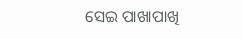ସେଇ ପାଖାପାଖି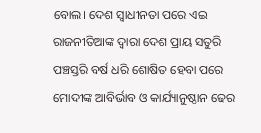ବୋଲ। ଦେଶ ସ୍ବାଧୀନତା ପରେ ଏଇ ରାଜନୀତିଆଙ୍କ ଦ୍ବାରା ଦେଶ ପ୍ରାୟ ସତୁରି ପଞ୍ଚସ୍ତରି ବର୍ଷ ଧରି ଶୋଷିତ ହେବା ପରେ ମୋଦୀଙ୍କ ଆବିର୍ଭାବ ଓ କାର୍ଯ୍ୟାନୁଷ୍ଠାନ ଢେର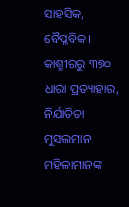ସାହସିକ, ବୈପ୍ଳବିକ। କାଶ୍ମୀରରୁ ୩୭୦ ଧାରା ପ୍ରତ୍ୟାହାର, ନିର୍ଯାତିତା ମୁସଲମାନ ମହିଳାମାନଙ୍କ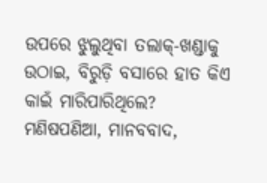ଉପରେ ଝୁଲୁଥିବା ତଲାକ୍‌-ଖଣ୍ଡାକୁ ଉଠାଇ, ବିରୁଡ଼ି ବସାରେ ହାତ କିଏ କାଇଁ ମାରିପାରିଥିଲେ? ମଣିଷପଣିଆ, ମାନବବାଦ,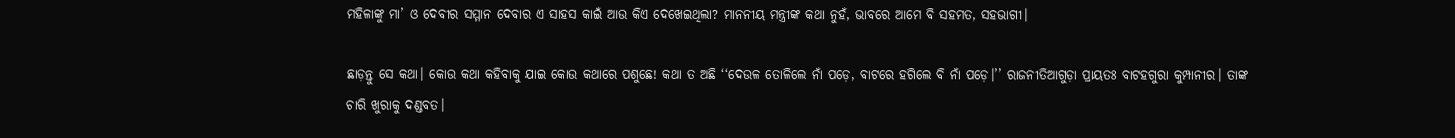ମହିଳାଙ୍କୁ ମା’ ଓ ଦେବୀର ସମ୍ମାନ ଦେବାର ଏ ସାହସ କାଇଁ ଆଉ କିଏ ଦେଖେଇଥିଲା? ମାନନୀୟ ମନ୍ତ୍ରୀଙ୍କ କଥା ନୁହଁ, ଭାବରେ ଆମେ ବି ସହମତ, ସହଭାଗୀ।

ଛାଡ଼ନ୍ତୁ ସେ କଥା। କୋଉ କଥା କହିବାକୁ ଯାଇ କୋଉ କଥାରେ ପଶୁଛେ! କଥା ତ ଅଛି ‘‘ଦେଉଳ ତୋଳିଲେ ନାଁ ପଡ଼େ, ବାଟରେ ହଗିଲେ ବି ନାଁ ପଡ଼େ।’’ ରାଜନୀତିଆଗୁଡ଼ା ପ୍ରାୟତଃ ବାଟହଗୁରା କୁମ୍ପାନୀର। ତାଙ୍କ ଚାରି ଖୁରାକୁ ଦଣ୍ଡବତ।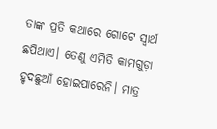ତାଙ୍କ ପ୍ରତି କଥାରେ ଗୋଟେ ସ୍ବାର୍ଥ ଛପିଥାଏ। ତେଣୁ ଏମିତି କାମଗୁଡ଼ା ହୃଦଛୁଆଁ ହୋଇପାରେନି। ମାତ୍ର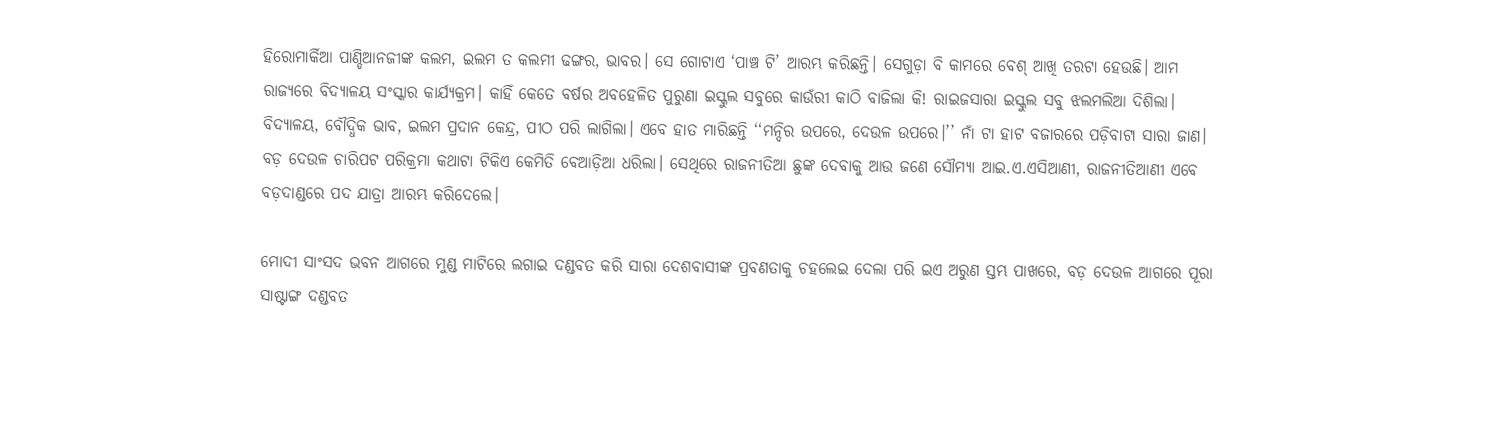ହିରୋମାର୍କିଆ ପାଣ୍ଡିଆନଜୀଙ୍କ କଲମ, ଇଲମ ତ କଲମୀ ଢଙ୍ଗର, ଭାବର। ସେ ଗୋଟାଏ ‘ପାଞ୍ଚ ଟି’ ଆରମ୍ଭ କରିଛନ୍ତି। ସେଗୁଡ଼ା ବି କାମରେ ବେଶ୍‌ ଆଖି ତରଟା ହେଉଛି। ଆମ ରାଜ୍ୟରେ ବିଦ୍ୟାଳୟ ସଂସ୍କାର କାର୍ଯ୍ୟକ୍ରମ। କାହିଁ କେତେ ବର୍ଷର ଅବହେଳିତ ପୁରୁଣା ଇସ୍କୁଲ ସବୁରେ କାଉଁରୀ କାଠି ବାଜିଲା କି! ରାଇଜସାରା ଇସ୍କୁଲ ସବୁ ଝଲମଲିଆ ଦିଶିଲା। ବିଦ୍ୟାଳୟ, ବୌଦ୍ଧିକ ଭାବ, ଇଲମ ପ୍ରଦାନ କେନ୍ଦ୍ର, ପୀଠ ପରି ଲାଗିଲା। ଏବେ ହାତ ମାରିଛନ୍ତି ‘‘ମନ୍ଦିର ଉପରେ, ଦେଉଳ ଉପରେ।’’ ନାଁ ଟା ହାଟ ବଜାରରେ ପଡ଼ିବାଟା ସାରା ଜାଣ। ବଡ଼ ଦେଉଳ ଚାରିପଟ ପରିକ୍ରମା କଥାଟା ଟିକିଏ କେମିତି ବେଆଡ଼ିଆ ଧରିଲା। ସେଥିରେ ରାଜନୀତିଆ ଛୁଙ୍କ ଦେବାକୁ ଆଉ ଜଣେ ସୌମ୍ୟା ଆଇ.ଏ.ଏସିଆଣୀ, ରାଜନୀତିଆଣୀ ଏବେ ବଡ଼ଦାଣ୍ଡରେ ପଦ ଯାତ୍ରା ଆରମ୍ଭ କରିଦେଲେ।

ମୋଦୀ ସାଂସଦ ଭବନ ଆଗରେ ମୁଣ୍ଡ ମାଟିରେ ଲଗାଇ ଦଣ୍ଡବତ କରି ସାରା ଦେଶବାସୀଙ୍କ ପ୍ରବଣତାକୁ ଚହଲେଇ ଦେଲା ପରି ଇଏ ଅରୁଣ ସ୍ତମ୍ଭ ପାଖରେ, ବଡ଼ ଦେଉଳ ଆଗରେ ପୂରା ସାଷ୍ଟାଙ୍ଗ ଦଣ୍ଡବତ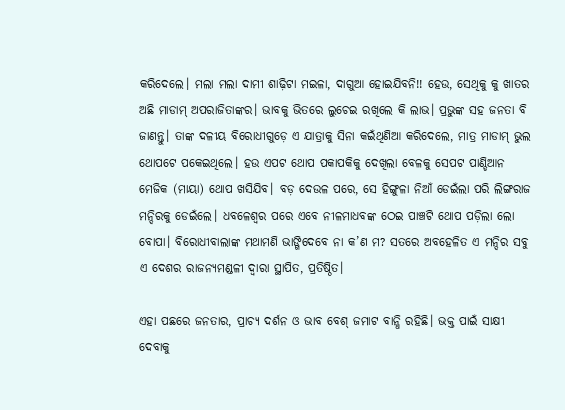କରିଦେଲେ। ମଲା ମଲା ଦାମୀ ଶାଢ଼ିଟା ମଇଳା, ଦାଗୁଆ ହୋଇଯିବନି!! ହେଉ, ସେଥିକୁ କୁ ଖାତର ଅଛି ମାଡାମ୍‌ ଅପରାଜିତାଙ୍କର। ଭାବକୁ ଭିତରେ ଲୁଚେଇ ରଖିଲେ କି ଲାଭ। ପ୍ରଭୁଙ୍କ ସହ ଜନତା ବି ଜାଣନ୍ତୁ। ତାଙ୍କ ଦଳୀୟ ବିରୋଧୀଗୁଡ଼େ ଏ ଯାତ୍ରାକୁ ସିନା କଇଁଥିଣିଆ କରିଦେଲେ, ମାତ୍ର ମାଡାମ୍‌ ଭୁଲ ଥୋପଟେ ପକେଇଥିଲେ। ହଉ ଏପଟ ଥୋପ ପକାପକିକୁ ଦେଖିଲା ବେଳକୁ ସେପଟ ପାଣ୍ଡିଆନ ମେଜିକ (ମାୟା) ଥୋପ ଖସିଯିବ। ବଡ଼ ଦେଉଳ ପରେ, ସେ ହିଙ୍ଗୁଳା ନିଆଁ ଡେଇଁଲା ପରି ଲିଙ୍ଗରାଜ ମନ୍ଦିରକୁ ଡେଇଁଲେ। ଧବଳେଶ୍ବର ପରେ ଏବେ ନୀଳମାଧବଙ୍କ ଠେଇ ପାଞ୍ଚଟି ଥୋପ ପଡ଼ିଲା ଲୋ ବୋପା। ବିରୋଧୀବାଲାଙ୍କ ମଥାମଣି ଭାଙ୍ଗିଦେବେ ନା କ’ଣ ମ? ସତରେ ଅବହେଳିତ ଏ ମନ୍ଦିର ସବୁ ଏ ଦେଶର ରାଜନ୍ୟମଣ୍ଡଳୀ ଦ୍ବାରା ସ୍ଥାପିତ, ପ୍ରତିଷ୍ଠିତ।

ଏହା ପଛରେ ଜନତାର, ପ୍ରାଚ୍ୟ ଦର୍ଶନ ଓ ଭାବ ବେଶ୍‌ ଜମାଟ ବାନ୍ଧି ରହିଛି। ଭକ୍ତ ପାଇଁ ସାକ୍ଷୀ ଦେବାକୁ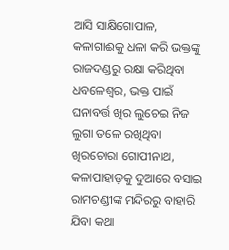ଆସି ସାକ୍ଷିଗୋପାଳ, କଳାଗାଈକୁ ଧଳା କରି ଭକ୍ତଙ୍କୁ ରାଜଦଣ୍ଡରୁ ରକ୍ଷା କରିଥିବା ଧବଳେଶ୍ବର, ଭକ୍ତ ପାଇଁ ଘନାବର୍ତ୍ତ ଖିର ଲୁଚେଇ ନିଜ ଲୁଗା ତଳେ ରଖିଥିବା ଖିରଚୋରା ଗୋପୀନାଥ, କଳାପାହାଡ଼କୁ ଦୁଆରେ ବସାଇ ରାମଚଣ୍ଡୀଙ୍କ ମନ୍ଦିରରୁ ବାହାରି ଯିବା କଥା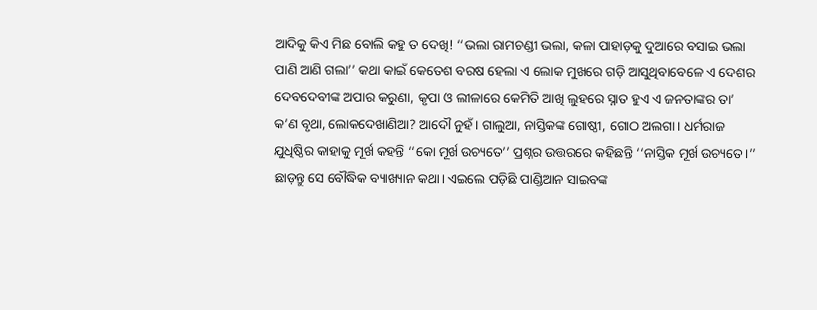ଆଦିକୁ କିଏ ମିଛ ବୋଲି କହୁ ତ ଦେଖି! ‘‘ଭଲା ରାମଚଣ୍ଡୀ ଭଲା, କଳା ପାହାଡ଼କୁ ଦୁଆରେ ବସାଇ ଭଲା ପାଣି ଆଣି ଗଲା’’ କଥା କାଇଁ କେତେଶ ବରଷ ହେଲା ଏ ଲୋକ ମୁଖରେ ଗଡ଼ି ଆସୁଥିବାବେଳେ ଏ ଦେଶର ଦେବଦେବୀଙ୍କ ଅପାର କରୁଣା, କୃପା ଓ ଲୀଳାରେ କେମିତି ଆଖି ଲୁହରେ ସ୍ନାତ ହୁଏ ଏ ଜନତାଙ୍କର ତା’ କ’ଣ ବୃଥା, ଲୋକଦେଖାଣିଆ? ଆଦୌ ନୁହଁ। ଗାଲୁଆ, ନାସ୍ତିକଙ୍କ ଗୋଷ୍ଠୀ, ଗୋଠ ଅଲଗା। ଧର୍ମରାଜ ଯୁଧିଷ୍ଠିର କାହାକୁ ମୂର୍ଖ କହନ୍ତି ‘‘କୋ ମୂର୍ଖ ଉଚ୍ୟତେ’’ ପ୍ରଶ୍ନର ଉତ୍ତରରେ କହିଛନ୍ତି ‘‘ନାସ୍ତିକ ମୂର୍ଖ ଉଚ୍ୟତେ।’’ ଛାଡ଼ନ୍ତୁ ସେ ବୌଦ୍ଧିକ ବ୍ୟାଖ୍ୟାନ କଥା। ଏଇଲେ ପଡ଼ିଛି ପାଣ୍ଡିଆନ ସାଇବଙ୍କ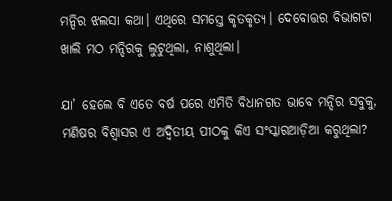ମନ୍ଦିର ଝଲସା କଥା। ଏଥିରେ ସମସ୍ତେ କୃତକୃତ୍ୟ। ଦେବୋତ୍ତର ବିଭାଗଟା ଖାଲି ମଠ ମନ୍ଦିରକୁ ଲୁଟୁଥିଲା, ନାଶୁଥିଲା।

ଯା’ ହେଲେ ବି ଏତେ ବର୍ଷ ପରେ ଏମିତି ବିଧାନଗତ ଭାବେ ମନ୍ଦିର ସବୁକୁ, ମଣିଷର ବିଶ୍ବାସର ଏ ଅଦ୍ବିତୀୟ ପୀଠକୁ କିଏ ସଂସ୍କାରଆଡ଼ିଆ କରୁଥିଲା?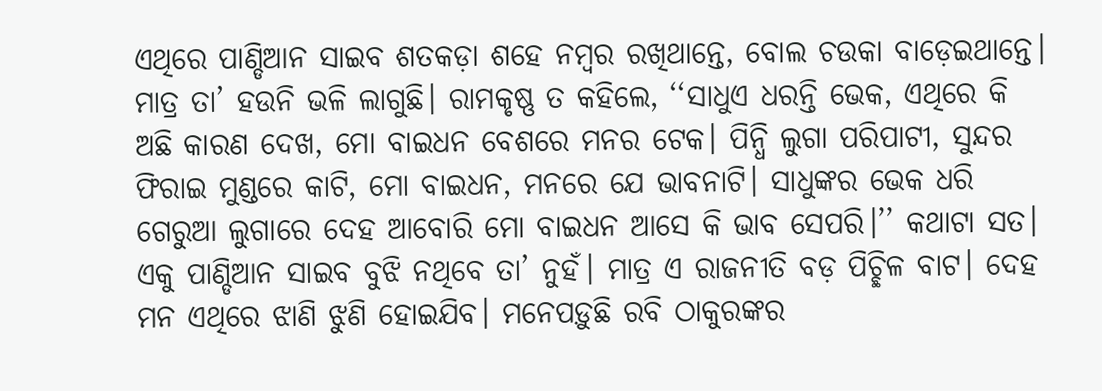ଏଥିରେ ପାଣ୍ଡିଆନ ସାଇବ ଶତକଡ଼ା ଶହେ ନମ୍ବର ରଖିଥାନ୍ତେ, ବୋଲ ଚଉକା ବାଡ଼େଇଥାନ୍ତେ। ମାତ୍ର ତା’ ହଉନି ଭଳି ଲାଗୁଛି। ରାମକୃଷ୍ଣ ତ କହିଲେ, ‘‘ସାଧୁଏ ଧରନ୍ତି ଭେକ, ଏଥିରେ କି ଅଛି କାରଣ ଦେଖ, ମୋ ବାଇଧନ ବେଶରେ ମନର ଟେକ। ପିନ୍ଧି ଲୁଗା ପରିପାଟୀ, ସୁନ୍ଦର ଫିରାଇ ମୁଣ୍ଡରେ କାଟି, ମୋ ବାଇଧନ, ମନରେ ଯେ ଭାବନାଟି। ସାଧୁଙ୍କର ଭେକ ଧରି ଗେରୁଆ ଲୁଗାରେ ଦେହ ଆବୋରି ମୋ ବାଇଧନ ଆସେ କି ଭାବ ସେପରି।’’ କଥାଟା ସତ। ଏକୁ ପାଣ୍ଡିଆନ ସାଇବ ବୁଝି ନଥିବେ ତା’ ନୁହଁ। ମାତ୍ର ଏ ରାଜନୀତି ବଡ଼ ପିଚ୍ଛିଳ ବାଟ। ଦେହ ମନ ଏଥିରେ ଝାଣି ଝୁଣି ହୋଇଯିବ। ମନେପଡ଼ୁଛି ରବି ଠାକୁରଙ୍କର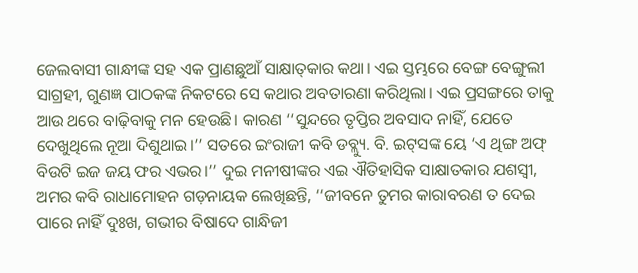ଜେଲବାସୀ ଗାନ୍ଧୀଙ୍କ ସହ ଏକ ପ୍ରାଣଛୁଆଁ ସାକ୍ଷାତ୍‌କାର କଥା। ଏଇ ସ୍ତମ୍ଭରେ ବେଙ୍ଗ ବେଙ୍ଗୁଲୀ ସାଗ୍ରହୀ, ଗୁଣଜ୍ଞ ପାଠକଙ୍କ ନିକଟରେ ସେ କଥାର ଅବତାରଣା କରିଥିଲା। ଏଇ ପ୍ରସଙ୍ଗରେ ତାକୁ ଆଉ ଥରେ ବାଢ଼ିବାକୁ ମନ ହେଉଛି। କାରଣ ‘‘ସୁନ୍ଦରେ ତୃପ୍ତିର ଅବସାଦ ନାହିଁ, ଯେତେ ଦେଖୁଥିଲେ ନୂଆ ଦିଶୁଥାଇ।’’ ସତରେ ଇଂରାଜୀ କବି ଡବ୍ଲ୍ୟୁ. ବି. ଇଟ୍‌ସଙ୍କ ୟେ ‘ଏ ଥିଙ୍ଗ ଅଫ୍‌ ବିଉଟି ଇଜ ଜୟ ଫର ଏଭର।’’ ଦୁଇ ମନୀଷୀଙ୍କର ଏଇ ଐତିହାସିକ ସାକ୍ଷାତକାର ଯଶସ୍ବୀ, ଅମର କବି ରାଧାମୋହନ ଗଡ଼ନାୟକ ଲେଖିଛନ୍ତି, ‘‘ଜୀବନେ ତୁମର କାରାବରଣ ତ ଦେଇ ପାରେ ନାହିଁ ଦୁଃଖ, ଗଭୀର ବିଷାଦେ ଗାନ୍ଧିଜୀ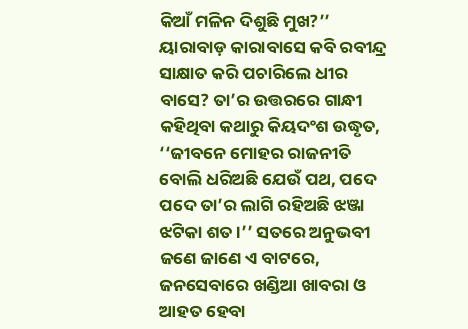କିଆଁ ମଳିନ ଦିଶୁଛି ମୁଖ?’’ ୟାରାବାଡ଼ କାରାବାସେ କବି ରବୀନ୍ଦ୍ର ସାକ୍ଷାତ କରି ପଚାରିଲେ ଧୀର ବାସେ? ତା’ର ଉତ୍ତରରେ ଗାନ୍ଧୀ କହିଥିବା କଥାରୁ କିୟଦଂଶ ଉଦ୍ଧୃତ, ‘‘ଜୀବନେ ମୋହର ରାଜନୀତି ବୋଲି ଧରିଅଛି ଯେଉଁ ପଥ, ପଦେ ପଦେ ତା’ର ଲାଗି ରହିଅଛି ଝଞ୍ଜା ଝଟିକା ଶତ।’’ ସତରେ ଅନୁଭବୀ ଜଣେ ଜାଣେ ଏ ବାଟରେ, ଜନସେବାରେ ଖଣ୍ଡିଆ ଖାବରା ଓ ଆହତ ହେବା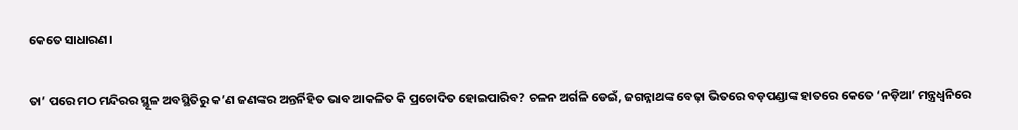କେତେ ସାଧାରଣ।

ତା’ ପରେ ମଠ ମନ୍ଦିରର ସ୍ଥୂଳ ଅବସ୍ଥିତିରୁ କ’ଣ ଜଣଙ୍କର ଅନ୍ତର୍ନିହିତ ଭାବ ଆକଳିତ କି ପ୍ରଚୋଦିତ ହୋଇପାରିବ? ଚଳନ ଅର୍ଗଳି ଡେଇଁ, ଜଗନ୍ନାଥଙ୍କ ବେଢ଼ା ଭିତରେ ବଡ଼ପଣ୍ଡାଙ୍କ ହାତରେ କେତେ ‘ନଡ଼ିଆ’ ମନ୍ତ୍ରଧ୍ବନିରେ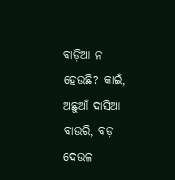ବାଡ଼ିଆ ନ ହେଉଛି? କାଇଁ, ଅଛୁଆଁ ଦାସିଆ ବାଉରି, ବଡ଼ ଦେଉଳ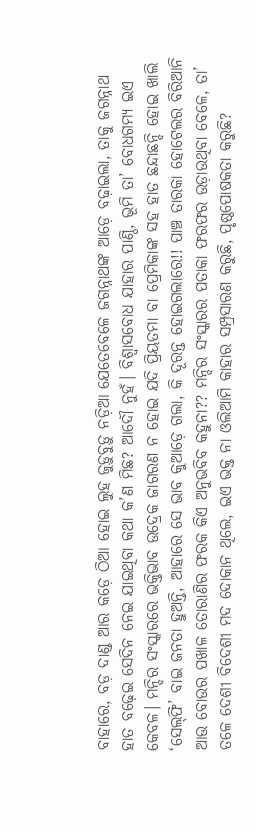ବାହାରେ, ବଡ଼ ଦାଣ୍ଡ ଆର କଡ଼େ ଠିଆ ହୋଇ ଲୁହ ଜୁଡ଼ୁବୁଡ଼ୁ ନଡ଼ିଆ ଯେତେବେଳେ ଜଗନ୍ନାଥଙ୍କ ଆଡ଼େ ବଢ଼ାଇଲା, ତାକୁ ଜଗନ୍ନାଥ ହାତ ବଢ଼େଇ ସେଦିନ ନେଇ ଯାଇଥିବା କଥା କ’ଣ ମିଛ? ଆଦୌ ନୁହଁ। ବିଶ୍ବାସବୋଧ ଯାହାର ପାଣ୍ଠି, ଭୂମି ତା’ ବୋଧଗମ୍ୟ ଇଏ କେବଳ। ମନ୍ଦିର ସଂସ୍କାରରେ ଭକ୍ତିଭାବ ଉଦ୍ରେକ ଜାଗରଣ ନ ହୋଇ ଯଦି ପ୍ରିୟତମା ବା ପ୍ରେମିକାଙ୍କ ସହ ହାତ ଛନ୍ଦାଛନ୍ଦି ହୋଇ ଖାଲି ‘ସେଲ୍‌ଫି’ ବାଇ ଜନତା ହୁଅନ୍ତି, ଆହାରେ ସେ ଭାବ କୁଆଡ଼େ ଗଲା, କି ଦୂରନ୍ତ ହୋଇଗଲାରେ!! ପାଞ୍ଚ ତାରକା ହୋଟେଲର ବିରିଆନି ଆଉ ବୋଉର ପଖାଳ ତୋରାଣିର ଫରକ କିଏ ଅନୁଭବିବ କହୁନା?? ମନ୍ଦିର ସଂସ୍କାରର ପତାକା ଫରଫର ଉଡ଼ାଉଥିବା ବେଳେ, ତା’ ତଳେ ଦେଶୀ ବିଦେଶୀ ମଦ ଦୋକାନ ଥିଲେ, ଇଏ ଭକ୍ତ ନା ଓଲିଆମି କାହାର ସମ୍ପ୍ରସାରଣ କରୁଛି, ପୃଷ୍ଠପୋଷକତା କରୁଛି?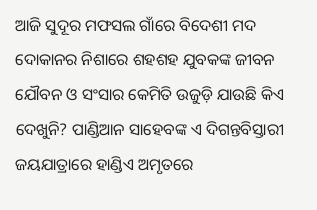ଆଜି ସୁଦୂର ମଫସଲ ଗାଁରେ ବିଦେଶୀ ମଦ ଦୋକାନର ନିଶାରେ ଶହଶହ ଯୁବକଙ୍କ ଜୀବନ ଯୌବନ ଓ ସଂସାର କେମିତି ଉଜୁଡ଼ି ଯାଉଛି କିଏ ଦେଖୁନି? ପାଣ୍ଡିଆନ ସାହେବଙ୍କ ଏ ଦିଗନ୍ତବିସ୍ତାରୀ ଜୟଯାତ୍ରାରେ ହାଣ୍ଡିଏ ଅମୃତରେ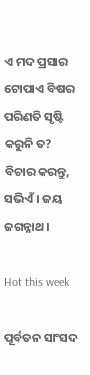ଏ ମଦ ପ୍ରସାର ଟୋପାଏ ବିଷର ପରିଣତି ସୃଷ୍ଟି କରୁନି ତ? ବିଚାର କରନ୍ତୁ, ସଭିଏଁ। ଜୟ ଜଗନ୍ନାଥ।

Hot this week

ପୂର୍ବତନ ସାଂସଦ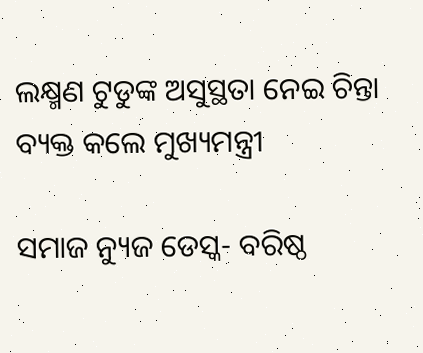ଲକ୍ଷ୍ମଣ ଟୁଡୁଙ୍କ ଅସୁସ୍ଥତା ନେଇ ଚିନ୍ତା ବ୍ୟକ୍ତ କଲେ ମୁଖ୍ୟମନ୍ତ୍ରୀ

ସମାଜ ନ୍ୟୁଜ ଡେସ୍କ- ବରିଷ୍ଠ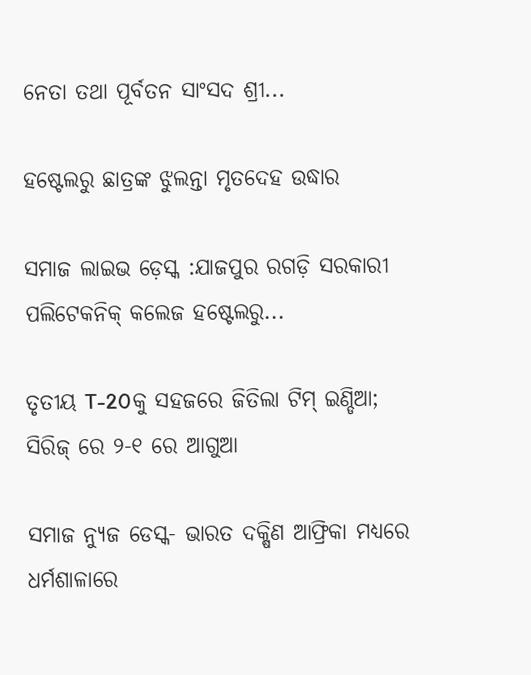ନେତା ତଥା ପୂର୍ବତନ ସାଂସଦ ଶ୍ରୀ...

ହଷ୍ଟେଲରୁ ଛାତ୍ରଙ୍କ ଝୁଲନ୍ତା ମୃତଦେହ ଉଦ୍ଧାର

ସମାଜ ଲାଇଭ ଡ଼େସ୍କ :ଯାଜପୁର ରଗଡ଼ି ସରକାରୀ ପଲିଟେକନିକ୍ କଲେଜ ହଷ୍ଟେଲରୁ...

ତୃତୀୟ T-20କୁ ସହଜରେ ଜିତିଲା ଟିମ୍ ଇଣ୍ଡିଆ; ସିରିଜ୍ ରେ ୨-୧ ରେ ଆଗୁଆ

ସମାଜ ନ୍ୟୁଜ ଡେସ୍କ- ଭାରତ ଦକ୍ଷିଣ ଆଫ୍ରିକା ମଧ୍ୟରେ ଧର୍ମଶାଳାରେ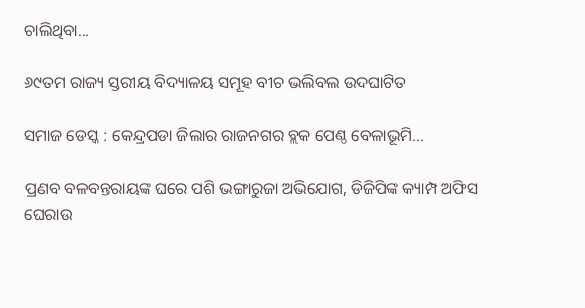ଚାଲିଥିବା...

୬୯ତମ ରାଜ୍ୟ ସ୍ତରୀୟ ବିଦ୍ୟାଳୟ ସମୂହ ବୀଚ ଭଲିବଲ ଉଦଘାଟିତ

ସମାଜ ଡେସ୍କ : କେନ୍ଦ୍ରପଡା ଜିଲାର ରାଜନଗର ବ୍ଲକ ପେଣ୍ଠ ବେଳାଭୂମି...

ପ୍ରଣବ ବଳବନ୍ତରାୟଙ୍କ ଘରେ ପଶି ଭଙ୍ଗାରୁଜା ଅଭିଯୋଗ, ଡିଜିପିଙ୍କ କ୍ୟାମ୍ପ ଅଫିସ ଘେରାଉ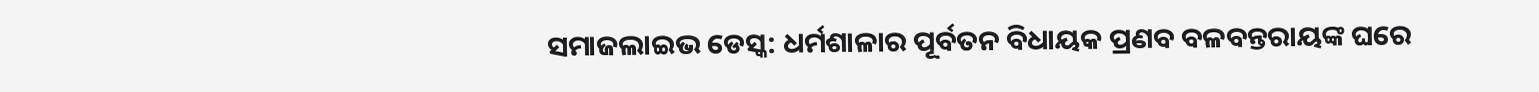ସମାଜଲାଇଭ ଡେସ୍କ: ଧର୍ମଶାଳାର ପୂର୍ବତନ ବିଧାୟକ ପ୍ରଣବ ବଳବନ୍ତରାୟଙ୍କ ଘରେ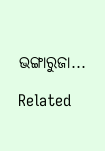ଭଙ୍ଗାରୁଜା...

Related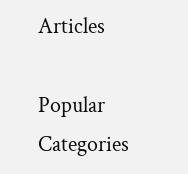Articles

Popular Categories